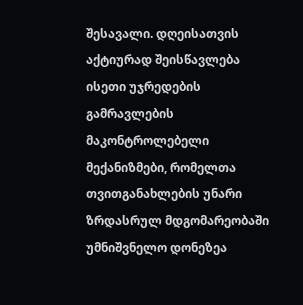შესავალი. დღეისათვის აქტიურად შეისწავლება ისეთი უჯრედების გამრავლების მაკონტროლებელი მექანიზმები, რომელთა თვითგანახლების უნარი ზრდასრულ მდგომარეობაში უმნიშვნელო დონეზეა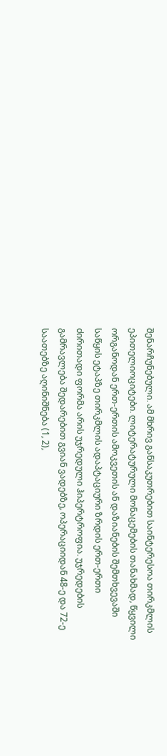შენარჩუნებული. ამ მხრივ განსაკუთრებით საინტერესოა თირკმლის ეპითელიოციტები. ლიტერატურული მონაცემების თანახმად, წყვილი ორგანოდან ერთ-ერთის ამოკვეთის ან დაზიანების შემთხვევაში საწყის ეტაპზე თირკმლის ადაპტაციური ზრდის ერთ-ერთი ძირითადი ფორმა არის უჯრედული ჰიპერტროფია. უჯრედების გამრავლება შედარებით გვიან ვადებზე, ოპერაციიდან 48-ე და 72-ე საათებზე აღინიშნება (1, 2),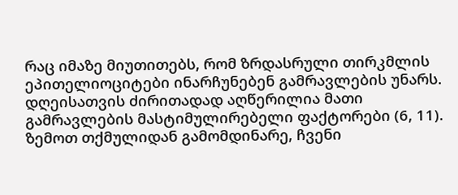რაც იმაზე მიუთითებს, რომ ზრდასრული თირკმლის ეპითელიოციტები ინარჩუნებენ გამრავლების უნარს. დღეისათვის ძირითადად აღწერილია მათი გამრავლების მასტიმულირებელი ფაქტორები (6, 11). ზემოთ თქმულიდან გამომდინარე, ჩვენი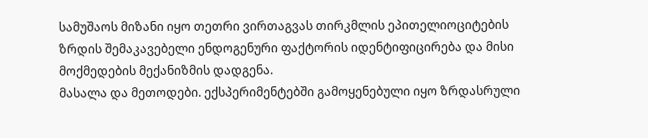სამუშაოს მიზანი იყო თეთრი ვირთაგვას თირკმლის ეპითელიოციტების ზრდის შემაკავებელი ენდოგენური ფაქტორის იდენტიფიცირება და მისი მოქმედების მექანიზმის დადგენა.
მასალა და მეთოდები. ექსპერიმენტებში გამოყენებული იყო ზრდასრული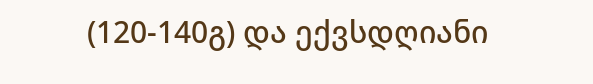(120-140გ) და ექვსდღიანი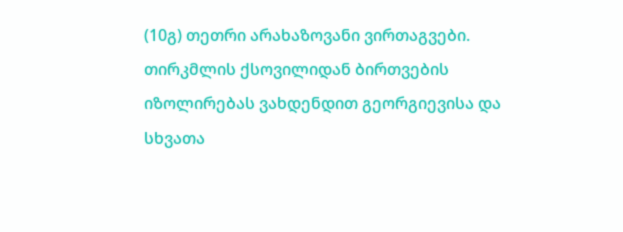(10გ) თეთრი არახაზოვანი ვირთაგვები. თირკმლის ქსოვილიდან ბირთვების იზოლირებას ვახდენდით გეორგიევისა და სხვათა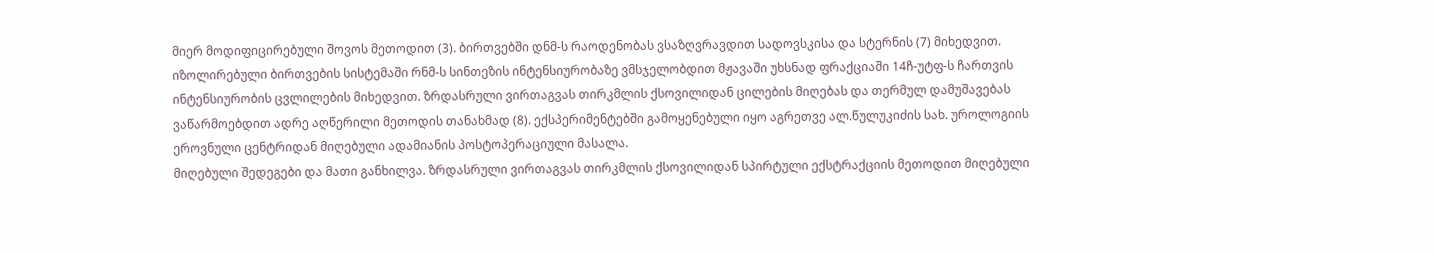მიერ მოდიფიცირებული შოვოს მეთოდით (3). ბირთვებში დნმ-ს რაოდენობას ვსაზღვრავდით სადოვსკისა და სტერნის (7) მიხედვით. იზოლირებული ბირთვების სისტემაში რნმ-ს სინთეზის ინტენსიურობაზე ვმსჯელობდით მჟავაში უხსნად ფრაქციაში 14ჩ-უტფ-ს ჩართვის ინტენსიურობის ცვლილების მიხედვით. ზრდასრული ვირთაგვას თირკმლის ქსოვილიდან ცილების მიღებას და თერმულ დამუშავებას ვაწარმოებდით ადრე აღწერილი მეთოდის თანახმად (8). ექსპერიმენტებში გამოყენებული იყო აგრეთვე ალ.წულუკიძის სახ. უროლოგიის ეროვნული ცენტრიდან მიღებული ადამიანის პოსტოპერაციული მასალა.
მიღებული შედეგები და მათი განხილვა. ზრდასრული ვირთაგვას თირკმლის ქსოვილიდან სპირტული ექსტრაქციის მეთოდით მიღებული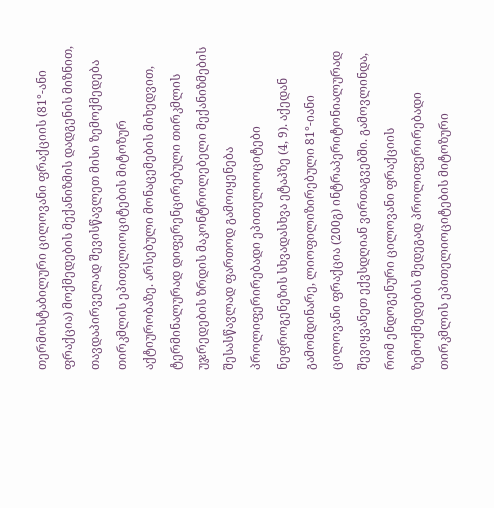თერმოსტაბილური ცილოვანი ფრაქციის (81°-ანი ფრაქცია) მოქმედების მექანიზმის დადგენის მიზნით, თავდაპირველად შევისწავლეთ მისი ზემოქმედება თირკმლის ეპითელიოციტების მიტოზურ აქტიურობაზე. არსებული მონაცემების მიხედვით, ტერმინალურად დიფერენცირებული თირკმლის უჯრედების ზრდის მაკონტროლებელი მექანიზმების შესასწავლად ფართოდ გამოიყენება პროლიფერირებადი ეპითელიოციტები ნეფროგენეზის სხვადასხვა ეტაპზე (4, 9). აქედან გამომდინარე, ლიოფილიზირებული 81°-იანი ცილოვანი ფრაქცია (200გ) ინტრაპერიტონიალურად შევიყვანეთ ექვსდღიან ვირთაგვებში. გამოვლინდა, რომ ენდოგენური ცილოვანი ფრაქციის ზემოქმედების შედეგად პროლიფერირებადი თირკმლის ეპითელიოციტების მიტოზური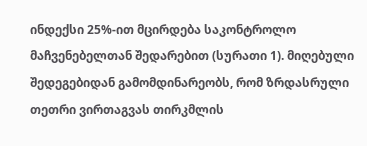ინდექსი 25%-ით მცირდება საკონტროლო მაჩვენებელთან შედარებით (სურათი 1). მიღებული შედეგებიდან გამომდინარეობს, რომ ზრდასრული თეთრი ვირთაგვას თირკმლის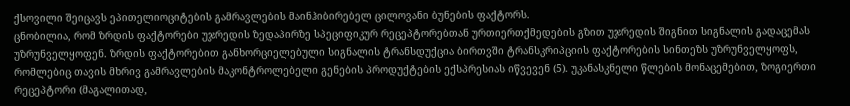ქსოვილი შეიცავს ეპითელიოციტების გამრავლების მაინჰიბირებელ ცილოვანი ბუნების ფაქტორს.
ცნობილია, რომ ზრდის ფაქტორები უჯრედის ზედაპირზე სპეციფიკურ რეცეპტორებთან ურთიერთქმედების გზით უჯრედის შიგნით სიგნალის გადაცემას უზრუნველყოფენ. ზრდის ფაქტორებით განხორციელებული სიგნალის ტრანსდუქცია ბირთვში ტრანსკრიპციის ფაქტორების სინთეზს უზრუნველყოფს, რომლებიც თავის მხრივ გამრავლების მაკონტროლებელი გენების პროდუქტების ექსპრესიას იწვევენ (5). უკანასკნელი წლების მონაცემებით, ზოგიერთი რეცეპტორი (მაგალითად,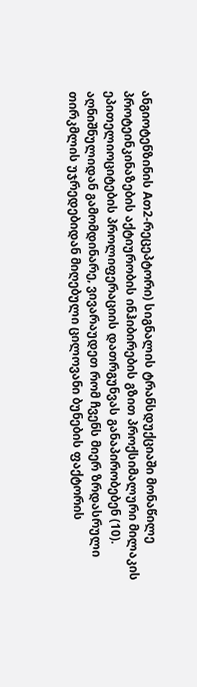ანგიოტენზინის Aთ2-რეცეპტორი) სიგნალის ტრანსდუქციაში მონაწილე პროტეინკინაზების აქტიურობის ინჰიბირების გზით პროქსიმალური მილაკის ეპითელიოციტების პროლიფერაციის დათრგუნვას განაპირობებენ (10).
აღნიშნულიდან გამომდინარე, ვივარაუდეთ რომ ჩვენს მიერ ზრდასრული თირკმლის უჯრედებიდან მიღებული ცილოვანი ბუნების ფაქტორის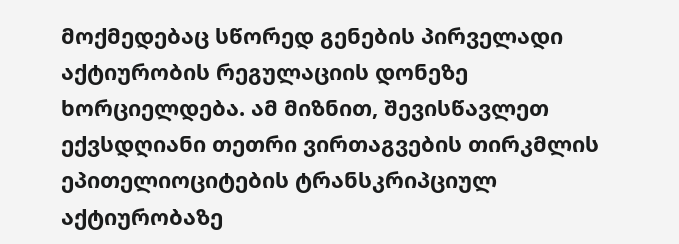მოქმედებაც სწორედ გენების პირველადი აქტიურობის რეგულაციის დონეზე ხორციელდება. ამ მიზნით, შევისწავლეთ ექვსდღიანი თეთრი ვირთაგვების თირკმლის ეპითელიოციტების ტრანსკრიპციულ აქტიურობაზე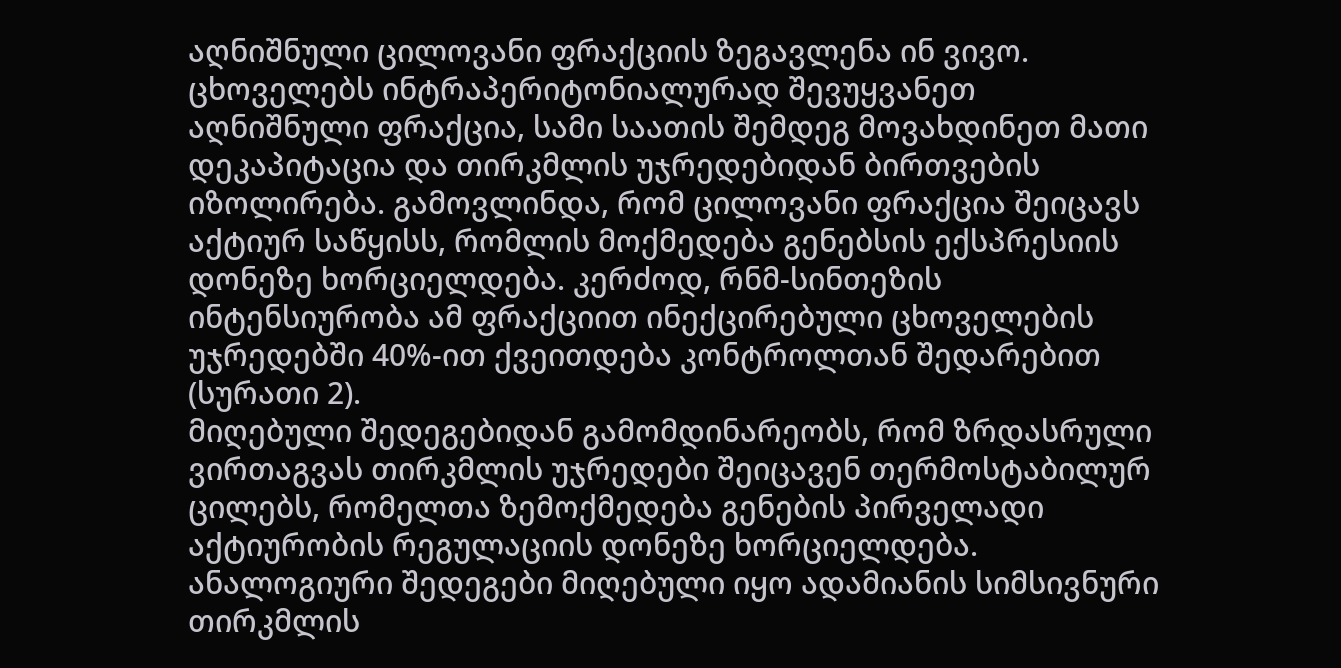აღნიშნული ცილოვანი ფრაქციის ზეგავლენა ინ ვივო. ცხოველებს ინტრაპერიტონიალურად შევუყვანეთ აღნიშნული ფრაქცია, სამი საათის შემდეგ მოვახდინეთ მათი დეკაპიტაცია და თირკმლის უჯრედებიდან ბირთვების იზოლირება. გამოვლინდა, რომ ცილოვანი ფრაქცია შეიცავს აქტიურ საწყისს, რომლის მოქმედება გენებსის ექსპრესიის დონეზე ხორციელდება. კერძოდ, რნმ-სინთეზის ინტენსიურობა ამ ფრაქციით ინექცირებული ცხოველების უჯრედებში 40%-ით ქვეითდება კონტროლთან შედარებით (სურათი 2).
მიღებული შედეგებიდან გამომდინარეობს, რომ ზრდასრული ვირთაგვას თირკმლის უჯრედები შეიცავენ თერმოსტაბილურ ცილებს, რომელთა ზემოქმედება გენების პირველადი აქტიურობის რეგულაციის დონეზე ხორციელდება.
ანალოგიური შედეგები მიღებული იყო ადამიანის სიმსივნური თირკმლის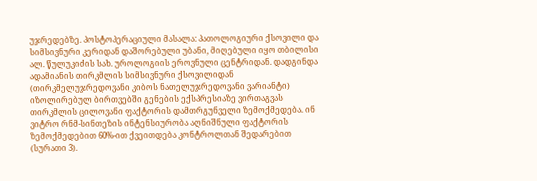უჯრედებზე. პოსტოპერაციული მასალა: პათოლოგიური ქსოვილი და სიმსივნური კერიდან დაშორებული უბანი, მიღებული იყო თბილისი ალ. წულუკიძის სახ. უროლოგიის ეროვნული ცენტრიდან. დადგინდა ადამიანის თირკმლის სიმსივნური ქსოვილიდან (თირკმელუჯრედოვანი კიბოს ნათელუჯრედოვანი ვარიანტი) იზოლირებულ ბირთვებში გენების ექსპრესიაზე ვირთაგვას თირკმლის ცილოვანი ფაქტორის დამთრგუნველი ზემოქმედება. ინ ვიტრო რნმ-სინთეზის ინტენსიურობა აღნიშნული ფაქტორის ზემოქმედებით 60%-ით ქვეითდება კონტროლთან შედარებით (სურათი 3).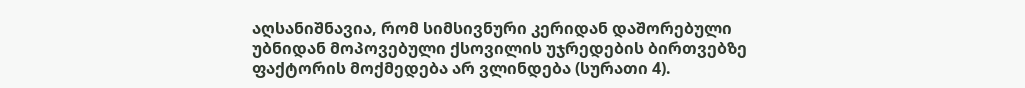აღსანიშნავია, რომ სიმსივნური კერიდან დაშორებული უბნიდან მოპოვებული ქსოვილის უჯრედების ბირთვებზე ფაქტორის მოქმედება არ ვლინდება (სურათი 4).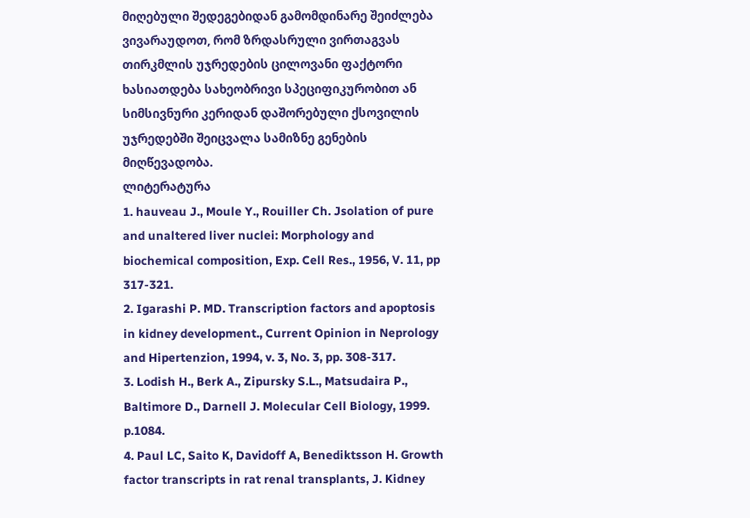მიღებული შედეგებიდან გამომდინარე შეიძლება ვივარაუდოთ, რომ ზრდასრული ვირთაგვას თირკმლის უჯრედების ცილოვანი ფაქტორი ხასიათდება სახეობრივი სპეციფიკურობით ან სიმსივნური კერიდან დაშორებული ქსოვილის უჯრედებში შეიცვალა სამიზნე გენების მიღწევადობა.
ლიტერატურა
1. hauveau J., Moule Y., Rouiller Ch. Jsolation of pure and unaltered liver nuclei: Morphology and biochemical composition, Exp. Cell Res., 1956, V. 11, pp 317-321.
2. Igarashi P. MD. Transcription factors and apoptosis in kidney development., Current Opinion in Neprology and Hipertenzion, 1994, v. 3, No. 3, pp. 308-317.
3. Lodish H., Berk A., Zipursky S.L., Matsudaira P., Baltimore D., Darnell J. Molecular Cell Biology, 1999. p.1084.
4. Paul LC, Saito K, Davidoff A, Benediktsson H. Growth factor transcripts in rat renal transplants, J. Kidney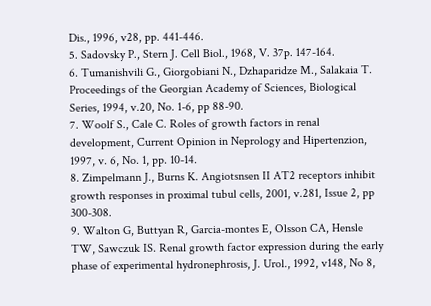Dis., 1996, v28, pp. 441-446.
5. Sadovsky P., Stern J. Cell Biol., 1968, V. 37p. 147-164.
6. Tumanishvili G., Giorgobiani N., Dzhaparidze M., Salakaia T. Proceedings of the Georgian Academy of Sciences, Biological Series, 1994, v.20, No. 1-6, pp 88-90.
7. Woolf S., Cale C. Roles of growth factors in renal development, Current Opinion in Neprology and Hipertenzion, 1997, v. 6, No. 1, pp. 10-14.
8. Zimpelmann J., Burns K. Angiotsnsen II AT2 receptors inhibit growth responses in proximal tubul cells, 2001, v.281, Issue 2, pp 300-308.
9. Walton G, Buttyan R, Garcia-montes E, Olsson CA, Hensle TW, Sawczuk IS. Renal growth factor expression during the early phase of experimental hydronephrosis, J. Urol., 1992, v148, No 8,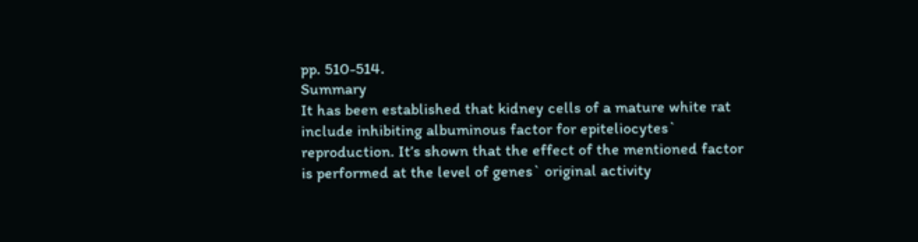pp. 510-514.
Summary
It has been established that kidney cells of a mature white rat include inhibiting albuminous factor for epiteliocytes` reproduction. It’s shown that the effect of the mentioned factor is performed at the level of genes` original activity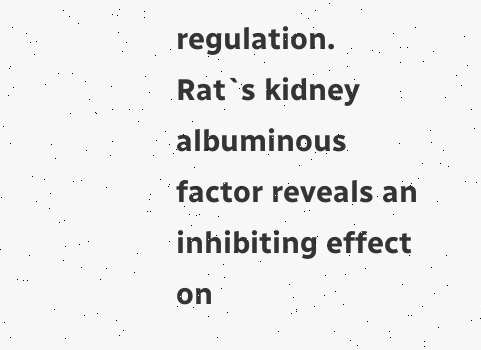regulation. Rat`s kidney albuminous factor reveals an inhibiting effect on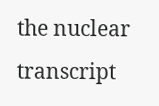the nuclear transcript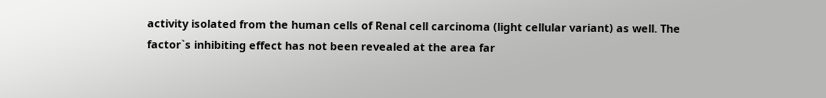activity isolated from the human cells of Renal cell carcinoma (light cellular variant) as well. The factor`s inhibiting effect has not been revealed at the area far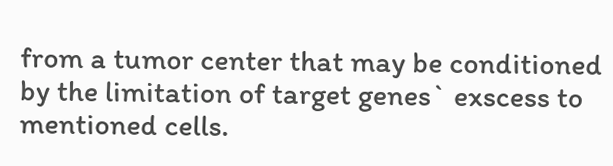from a tumor center that may be conditioned by the limitation of target genes` exscess to mentioned cells.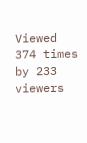Viewed 374 times by 233 viewers